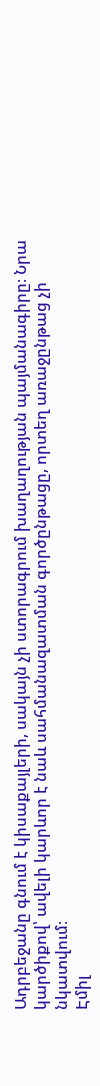Ադրբեջանը գնում է կիսաքայլերի, սակայն չի ստորագրում խաղաղության պայմանագիրը։ Նրա կարծիքով՝ ավելի կարևոր է նաև սահմանազատման գործընթացը, որտեղ առաջընթաց չի նկատվում։
Էմիլ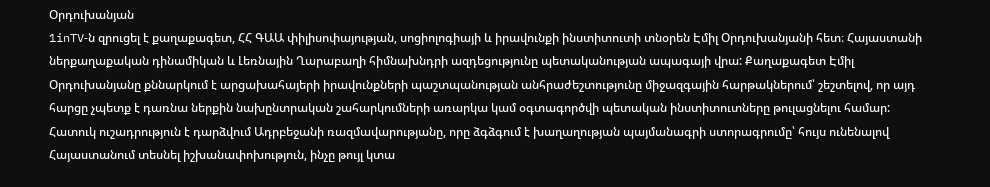Օրդուխանյան
1inTV‑ն զրուցել է քաղաքագետ, ՀՀ ԳԱԱ փիլիսոփայության, սոցիոլոգիայի և իրավունքի ինստիտուտի տնօրեն Էմիլ Օրդուխանյանի հետ։ Հայաստանի ներքաղաքական դինամիկան և Լեռնային Ղարաբաղի հիմնախնդրի ազդեցությունը պետականության ապագայի վրա: Քաղաքագետ Էմիլ Օրդուխանյանը քննարկում է արցախահայերի իրավունքների պաշտպանության անհրաժեշտությունը միջազգային հարթակներում՝ շեշտելով, որ այդ հարցը չպետք է դառնա ներքին նախընտրական շահարկումների առարկա կամ օգտագործվի պետական ինստիտուտները թուլացնելու համար: Հատուկ ուշադրություն է դարձվում Ադրբեջանի ռազմավարությանը, որը ձգձգում է խաղաղության պայմանագրի ստորագրումը՝ հույս ունենալով Հայաստանում տեսնել իշխանափոխություն, ինչը թույլ կտա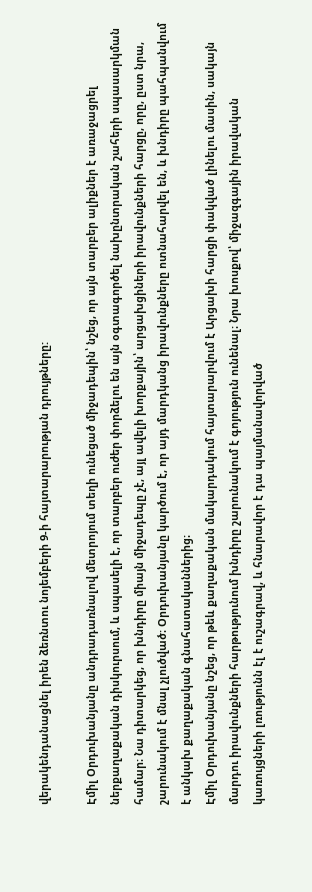վերակենդանացնել իրեն ձեռնտու նոյեմբերի 9‑ի հայտարարության դրույթները:

Էմիլ Օրդուխանյանը անդրադառնալով մետրոյում տեղի ունեցած միջադեպին՝ նշեց, որ այն տարբեր ալիքներ է առաջացրել ներքաղաքական դիսկուրսում, և սպասելի է, որ տարբեր ուժեր փորձելու են այն օգտագործել նախընտրական շահերի սպասարկման համար։ Նա դիտարկեց, որ խնդիրը միայն միջադեպը չէ, այլ ավելի խորքային՝ արցախցիների իրավունքների հարցը, որը, ըստ նրա, շարունակում է մնալ չլուծված։ Օրդուխանյանը կարծում է, որ այդ մարդկանց իրավունքները ոտնահարվել են, և խնդիրը պահպանվում է անկախ քաղաքական գնահատականներից։
Էմիլ Օրդուխանյանը նշեց, որ թեև քաղաքական մակարդակում հայտարարվում է Արցախի հարցի փակված լինելու մասին, սակայն մարդու իրավունքների հարթությունում խնդիրը շարունակում է գոյություն ունենալ։ Նրա խոսքով՝ միջազգային իրավական կառույցների լռությունն էլ է ուշագրավ, և հնարավոր է դա պայմանավորված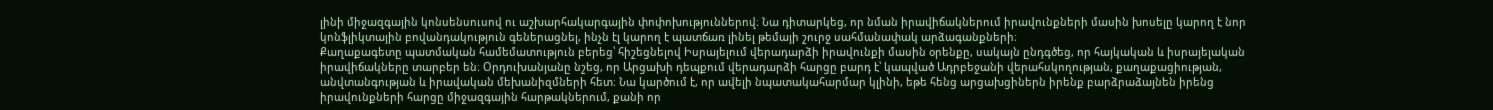լինի միջազգային կոնսենսուսով ու աշխարհակարգային փոփոխություններով։ Նա դիտարկեց, որ նման իրավիճակներում իրավունքների մասին խոսելը կարող է նոր կոնֆլիկտային բովանդակություն գեներացնել, ինչն էլ կարող է պատճառ լինել թեմայի շուրջ սահմանափակ արձագանքների։
Քաղաքագետը պատմական համեմատություն բերեց՝ հիշեցնելով Իսրայելում վերադարձի իրավունքի մասին օրենքը, սակայն ընդգծեց, որ հայկական և իսրայելական իրավիճակները տարբեր են։ Օրդուխանյանը նշեց, որ Արցախի դեպքում վերադարձի հարցը բարդ է՝ կապված Ադրբեջանի վերահսկողության, քաղաքացիության, անվտանգության և իրավական մեխանիզմների հետ։ Նա կարծում է, որ ավելի նպատակահարմար կլինի, եթե հենց արցախցիներն իրենք բարձրաձայնեն իրենց իրավունքների հարցը միջազգային հարթակներում, քանի որ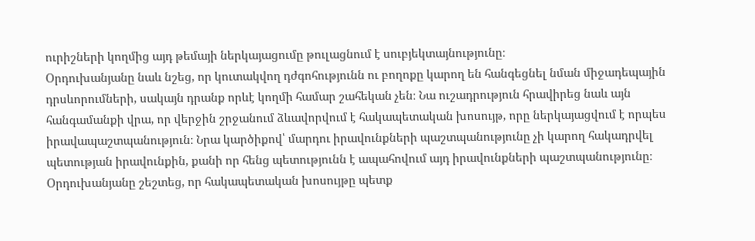ուրիշների կողմից այդ թեմայի ներկայացումը թուլացնում է սուբյեկտայնությունը։
Օրդուխանյանը նաև նշեց, որ կուտակվող դժգոհությունն ու բողոքը կարող են հանգեցնել նման միջադեպային դրսևորումների, սակայն դրանք որևէ կողմի համար շահեկան չեն։ Նա ուշադրություն հրավիրեց նաև այն հանգամանքի վրա, որ վերջին շրջանում ձևավորվում է հակապետական խոսույթ, որը ներկայացվում է որպես իրավապաշտպանություն։ Նրա կարծիքով՝ մարդու իրավունքների պաշտպանությունը չի կարող հակադրվել պետության իրավունքին, քանի որ հենց պետությունն է ապահովում այդ իրավունքների պաշտպանությունը։ Օրդուխանյանը շեշտեց, որ հակապետական խոսույթը պետք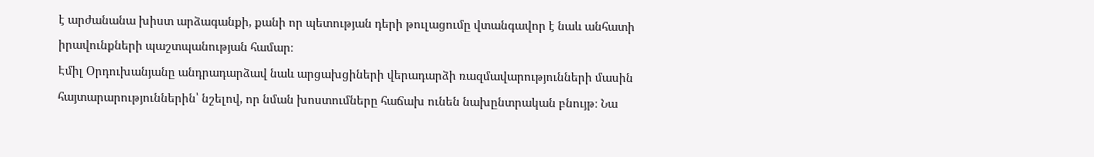է արժանանա խիստ արձագանքի, քանի որ պետության դերի թուլացումը վտանգավոր է նաև անհատի իրավունքների պաշտպանության համար։
Էմիլ Օրդուխանյանը անդրադարձավ նաև արցախցիների վերադարձի ռազմավարությունների մասին հայտարարություններին՝ նշելով, որ նման խոստումները հաճախ ունեն նախընտրական բնույթ։ Նա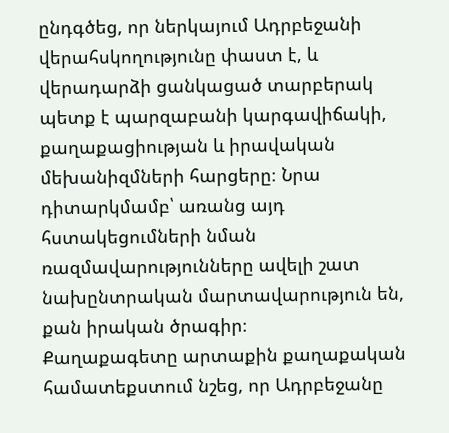ընդգծեց, որ ներկայում Ադրբեջանի վերահսկողությունը փաստ է, և վերադարձի ցանկացած տարբերակ պետք է պարզաբանի կարգավիճակի, քաղաքացիության և իրավական մեխանիզմների հարցերը։ Նրա դիտարկմամբ՝ առանց այդ հստակեցումների նման ռազմավարությունները ավելի շատ նախընտրական մարտավարություն են, քան իրական ծրագիր։
Քաղաքագետը արտաքին քաղաքական համատեքստում նշեց, որ Ադրբեջանը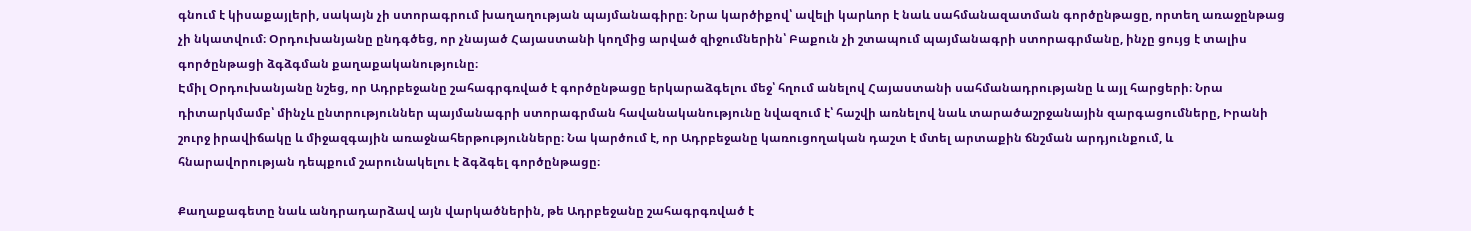գնում է կիսաքայլերի, սակայն չի ստորագրում խաղաղության պայմանագիրը։ Նրա կարծիքով՝ ավելի կարևոր է նաև սահմանազատման գործընթացը, որտեղ առաջընթաց չի նկատվում։ Օրդուխանյանը ընդգծեց, որ չնայած Հայաստանի կողմից արված զիջումներին՝ Բաքուն չի շտապում պայմանագրի ստորագրմանը, ինչը ցույց է տալիս գործընթացի ձգձգման քաղաքականությունը։
Էմիլ Օրդուխանյանը նշեց, որ Ադրբեջանը շահագրգռված է գործընթացը երկարաձգելու մեջ՝ հղում անելով Հայաստանի սահմանադրությանը և այլ հարցերի։ Նրա դիտարկմամբ՝ մինչև ընտրություններ պայմանագրի ստորագրման հավանականությունը նվազում է՝ հաշվի առնելով նաև տարածաշրջանային զարգացումները, Իրանի շուրջ իրավիճակը և միջազգային առաջնահերթությունները։ Նա կարծում է, որ Ադրբեջանը կառուցողական դաշտ է մտել արտաքին ճնշման արդյունքում, և հնարավորության դեպքում շարունակելու է ձգձգել գործընթացը։

Քաղաքագետը նաև անդրադարձավ այն վարկածներին, թե Ադրբեջանը շահագրգռված է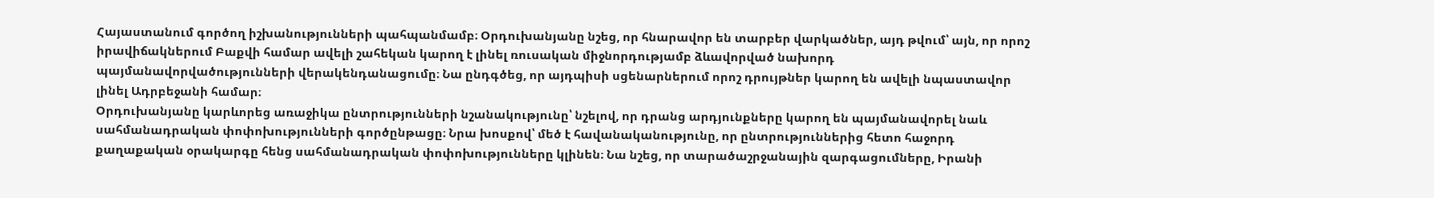Հայաստանում գործող իշխանությունների պահպանմամբ։ Օրդուխանյանը նշեց, որ հնարավոր են տարբեր վարկածներ, այդ թվում՝ այն, որ որոշ իրավիճակներում Բաքվի համար ավելի շահեկան կարող է լինել ռուսական միջնորդությամբ ձևավորված նախորդ պայմանավորվածությունների վերակենդանացումը։ Նա ընդգծեց, որ այդպիսի սցենարներում որոշ դրույթներ կարող են ավելի նպաստավոր լինել Ադրբեջանի համար։
Օրդուխանյանը կարևորեց առաջիկա ընտրությունների նշանակությունը՝ նշելով, որ դրանց արդյունքները կարող են պայմանավորել նաև սահմանադրական փոփոխությունների գործընթացը։ Նրա խոսքով՝ մեծ է հավանականությունը, որ ընտրություններից հետո հաջորդ քաղաքական օրակարգը հենց սահմանադրական փոփոխությունները կլինեն։ Նա նշեց, որ տարածաշրջանային զարգացումները, Իրանի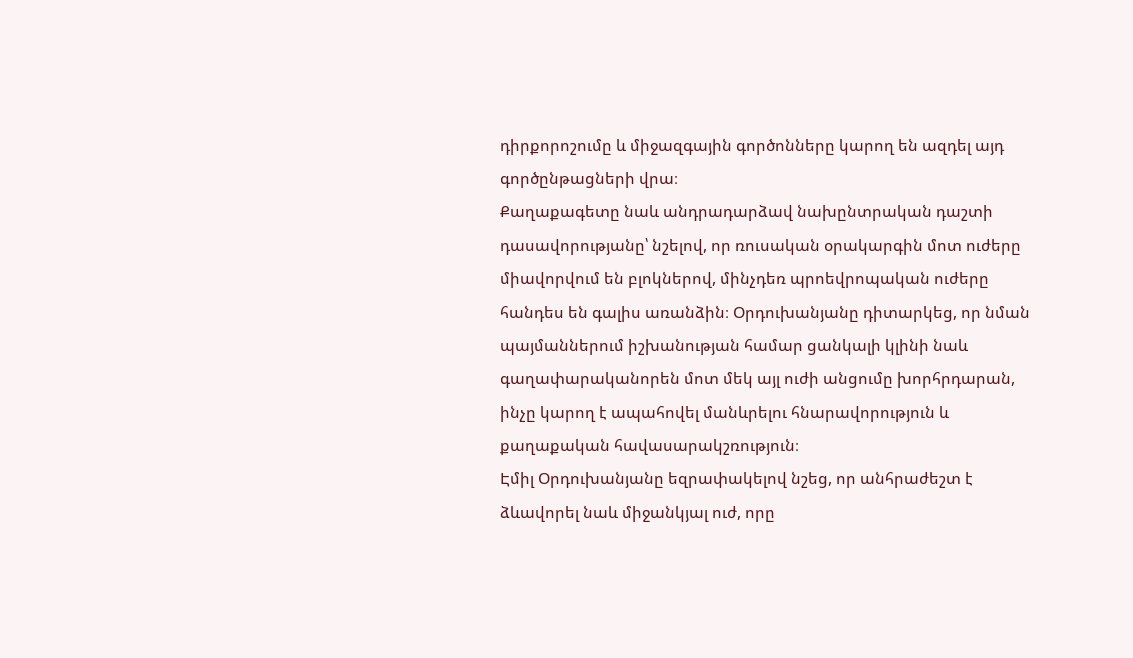դիրքորոշումը և միջազգային գործոնները կարող են ազդել այդ գործընթացների վրա։
Քաղաքագետը նաև անդրադարձավ նախընտրական դաշտի դասավորությանը՝ նշելով, որ ռուսական օրակարգին մոտ ուժերը միավորվում են բլոկներով, մինչդեռ պրոեվրոպական ուժերը հանդես են գալիս առանձին։ Օրդուխանյանը դիտարկեց, որ նման պայմաններում իշխանության համար ցանկալի կլինի նաև գաղափարականորեն մոտ մեկ այլ ուժի անցումը խորհրդարան, ինչը կարող է ապահովել մանևրելու հնարավորություն և քաղաքական հավասարակշռություն։
Էմիլ Օրդուխանյանը եզրափակելով նշեց, որ անհրաժեշտ է ձևավորել նաև միջանկյալ ուժ, որը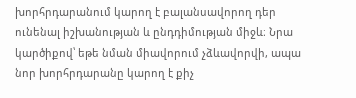խորհրդարանում կարող է բալանսավորող դեր ունենալ իշխանության և ընդդիմության միջև։ Նրա կարծիքով՝ եթե նման միավորում չձևավորվի, ապա նոր խորհրդարանը կարող է քիչ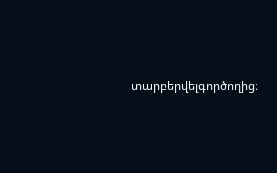տարբերվելգործողից։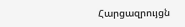Հարցազրույցն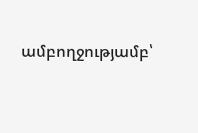ամբողջությամբ՝